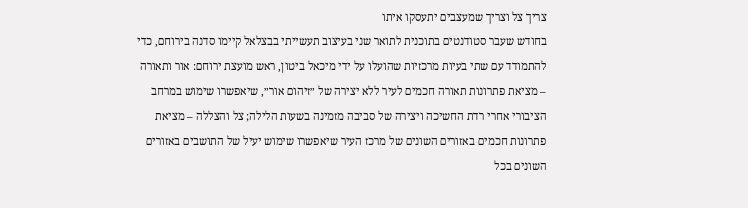צריך צל וצריך שמעצבים יתעסקו איתו
בחודש שעבר סטודנטים בתוכנית לתואר שני בעיצוב תעשייתי בבצלאל קיימו סדנה בירוחם, כדי להתמודד עם שתי בעיות מרכזיות שהועלו על ידי מיכאל ביטון, ראש מועצת ירוחם: אור ותאורה – מציאת פתרונות תאורה חכמים לעיר ללא יצירה של ״זיהום אור״, שיאפשרו שימוש במרחב הציבורי אחרי רדת החשיכה ויצירה של סביבה מזמינה בשעות הלילה; צל והצללה – מציאת פתרונות חכמים באזורים השונים של מרכז העיר שיאפשרו שימוש יעיל של התושבים באזורים השונים בכל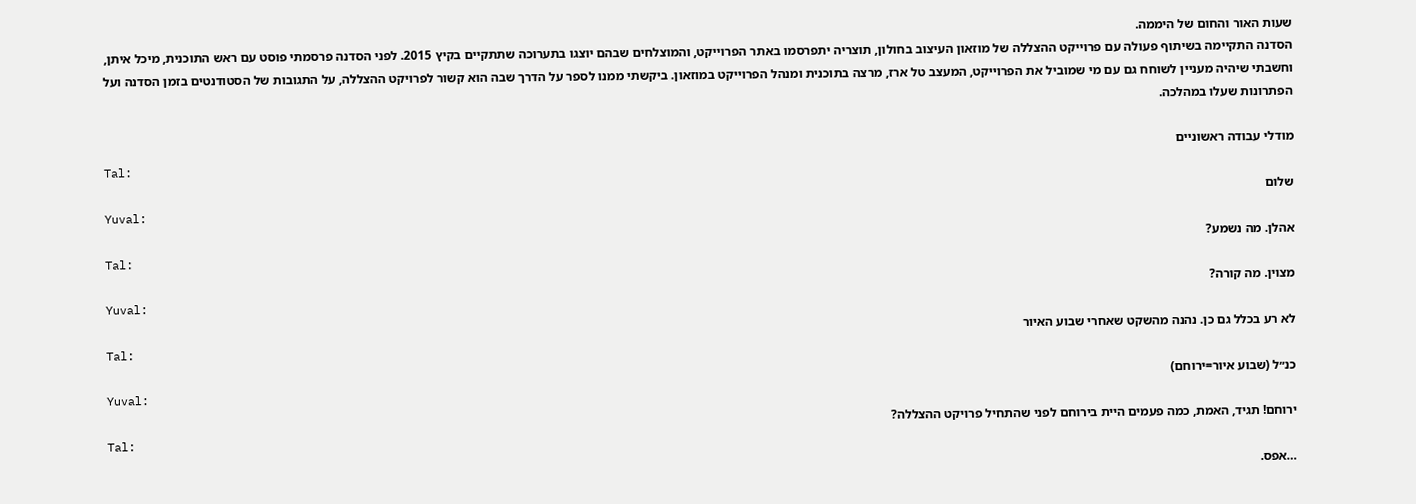שעות האור והחום של היממה.
הסדנה התקיימה בשיתוף פעולה עם פרוייקט ההצללה של מוזאון העיצוב בחולון, תוצריה יתפרסמו באתר הפרוייקט, והמוצלחים שבהם יוצגו בתערוכה שתתקיים בקיץ 2015. לפני הסדנה פרסמתי פוסט עם ראש התוכנית, מיכל איתן, וחשבתי שיהיה מעניין לשוחח גם עם מי שמוביל את הפרוייקט, המעצב טל ארז, מרצה בתוכנית ומנהל הפרוייקט במוזאון. ביקשתי ממנו לספר על הדרך שבה הוא קשור לפרויקט ההצללה, על התגובות של הסטודנטים בזמן הסדנה ועל הפתרונות שעלו במהלכה.

מודלי עבודה ראשוניים
Tal:
שלום
Yuval:
אהלן. מה נשמע?
Tal:
מצוין. מה קורה?
Yuval:
לא רע בכלל גם כן. נהנה מהשקט שאחרי שבוע האיור
Tal:
כנ״ל (שבוע איור=ירוחם)
Yuval:
ירוחם! תגיד, האמת, כמה פעמים היית בירוחם לפני שהתחיל פרויקט ההצללה?
Tal:
…אפס.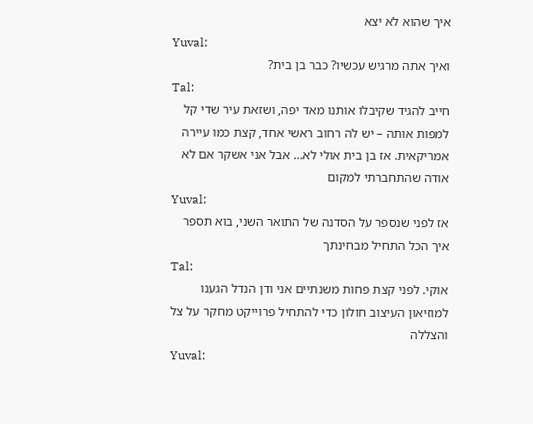איך שהוא לא יצא
Yuval:
ואיך אתה מרגיש עכשיו? כבר בן בית?
Tal:
חייב להגיד שקיבלו אותנו מאד יפה, ושזאת עיר שדי קל למפות אותה – יש לה רחוב ראשי אחד, קצת כמו עיירה אמריקאית. אז בן בית אולי לא… אבל אני אשקר אם לא אודה שהתחברתי למקום
Yuval:
אז לפני שנספר על הסדנה של התואר השני, בוא תספר איך הכל התחיל מבחינתך
Tal:
אוקי. לפני קצת פחות משנתיים אני ודן הנדל הגענו למוזיאון העיצוב חולון כדי להתחיל פרוייקט מחקר על צל והצללה
Yuval: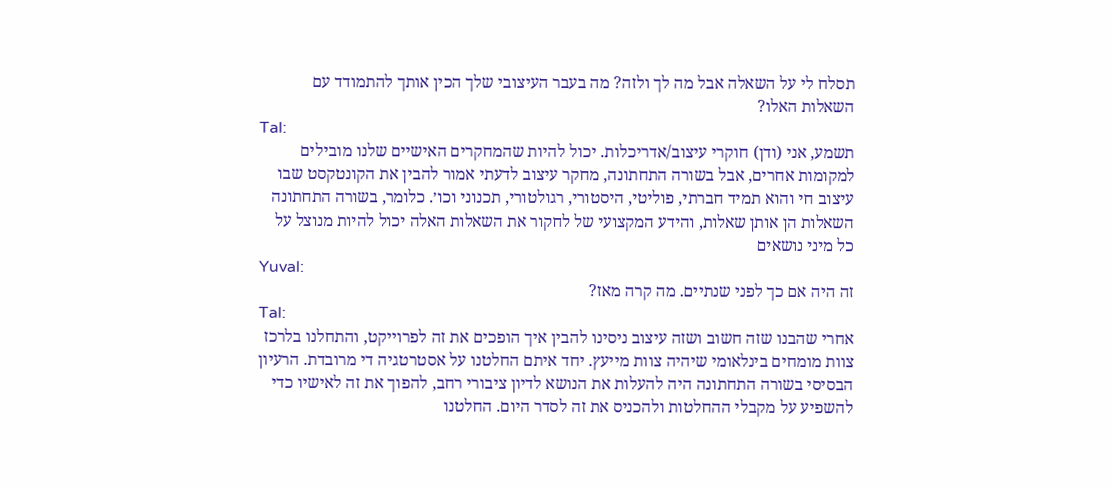תסלח לי על השאלה אבל מה לך ולזה? מה בעבר העיצובי שלך הכין אותך להתמודד עם השאלות האלו?
Tal:
תשמע, אני (ודן) חוקרי עיצוב/אדריכלות. יכול להיות שהמחקרים האישיים שלנו מובילים למקומות אחרים, אבל בשורה התחתונה, מחקר עיצוב לדעתי אמור להבין את הקונטקסט שבו עיצוב חי והוא תמיד חברתי, פוליטי, היסטורי, רגולטורי, תכנוני וכו׳. כלומר, בשורה התחתונה השאלות הן אותן שאלות, והידע המקצועי של לחקור את השאלות האלה יכול להיות מנוצל על כל מיני נושאים
Yuval:
זה היה אם כך לפני שנתיים. מה קרה מאז?
Tal:
אחרי שהבנו שזה חשוב ושזה עיצוב ניסינו להבין איך הופכים את זה לפרוייקט, והתחלנו בלרכז צוות מומחים בינלאומי שיהיה צוות מייעץ. יחד איתם החלטנו על אסטרטגיה די מרובדת. הרעיון הבסיסי בשורה התחתונה היה להעלות את הנושא לדיון ציבורי רחב, להפוך את זה לאישיו כדי להשפיע על מקבלי ההחלטות ולהכניס את זה לסדר היום. החלטנו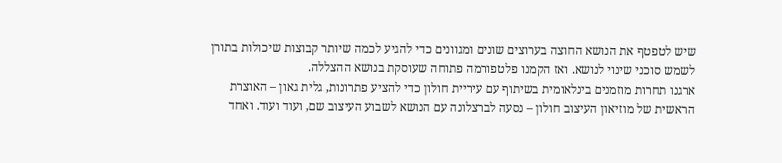שיש לטפטף את הנושא החוצה בערוצים שונים ומגוונים כדי להגיע לכמה שיותר קבוצות שיכולות בתורן לשמש סוכני שינוי לנושא. ואז הקמנו פלטפורמה פתוחה שעוסקת בנושא ההצללה.
ארגנו תחרות מוזמנים בינלאומית בשיתוף עם עיריית חולון כדי להציע פתרונות, גלית גאון – האוצרת הראשית של מוזיאון העיצוב חולון – נסעה לברצלונה עם הנושא לשבוע העיצוב שם, ועוד ועוד. ואחד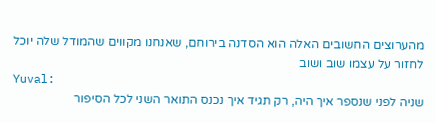מהערוצים החשובים האלה הוא הסדנה בירוחם, שאנחנו מקווים שהמודל שלה יוכל לחזור על עצמו שוב ושוב
Yuval:
שניה לפני שנספר איך היה, רק תגיד איך נכנס התואר השני לכל הסיפור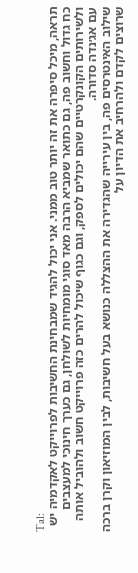Tal:
תראה, מיכל סיפרה את זה יותר טוב ממני. אני יכול להגיד שמבחינת החשיבות לפרוייקט לאקדמיה יש כח גדול וחשוב פה, גם כתואר שמביא הרבה מאד סוגי מומחיות לשולחן, גם כערך חינוכי למעצבים ולשירותים הקונקרטיים שהם יכולים לספק, וגם כגוף שיכול להרים כזה פרוייקט חשוב ולהוביל אותה עם אג׳נדה סדורה.
שילוב האינטרסים פה, בין עירייה שהגדירה את ההצללה כנושא בעל חשיבות, לבין המוזיאון וקרן ברכה שרוצים לקדם ולהרחיב את הדיון על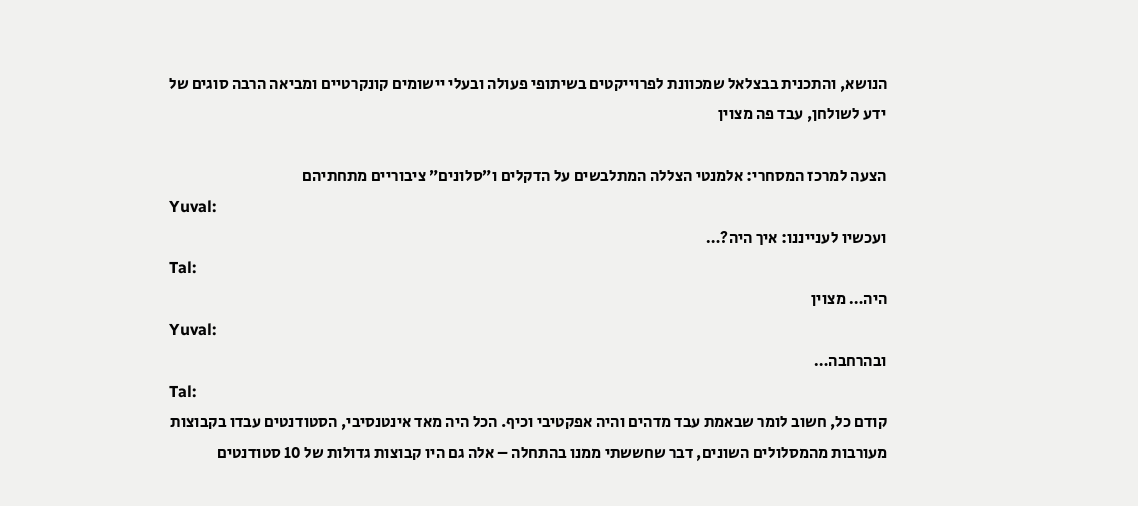הנושא, והתכנית בבצלאל שמכוונת לפרוייקטים בשיתופי פעולה ובעלי יישומים קונקרטיים ומביאה הרבה סוגים של ידע לשולחן, עבד פה מצוין

הצעה למרכז המסחרי: אלמנטי הצללה המתלבשים על הדקלים ו״סלונים״ ציבוריים מתחתיהם
Yuval:
ועכשיו לענייננו: איך היה?…
Tal:
היה… מצוין
Yuval:
ובהרחבה…
Tal:
קודם כל, חשוב לומר שבאמת עבד מדהים והיה אפקטיבי וכיף. הכל היה מאד אינטנסיבי, הסטודנטים עבדו בקבוצות מעורבות מהמסלולים השונים, דבר שחששתי ממנו בהתחלה – אלה גם היו קבוצות גדולות של 10 סטודנטים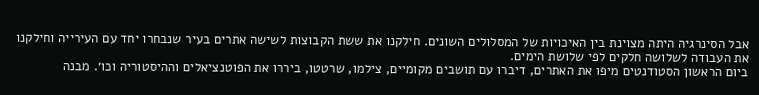אבל הסינרגיה היתה מצוינת בין האיכויות של המסלולים השונים. חילקנו את ששת הקבוצות לשישה אתרים בעיר שנבחרו יחד עם העירייה וחילקנו את העבודה לשלושה חלקים לפי שלושת הימים.
ביום הראשון הסטודנטים מיפו את האתרים, דיברו עם תושבים מקומיים, צילמו, שרטטו, ביררו את הפוטנציאלים וההיסטוריה וכו׳. מבנה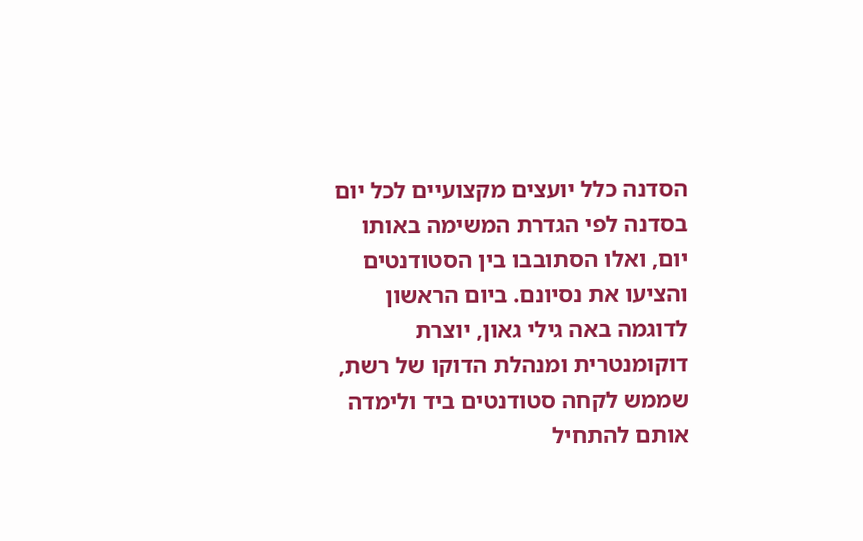הסדנה כלל יועצים מקצועיים לכל יום בסדנה לפי הגדרת המשימה באותו יום, ואלו הסתובבו בין הסטודנטים והציעו את נסיונם. ביום הראשון לדוגמה באה גילי גאון, יוצרת דוקומנטרית ומנהלת הדוקו של רשת, שממש לקחה סטודנטים ביד ולימדה אותם להתחיל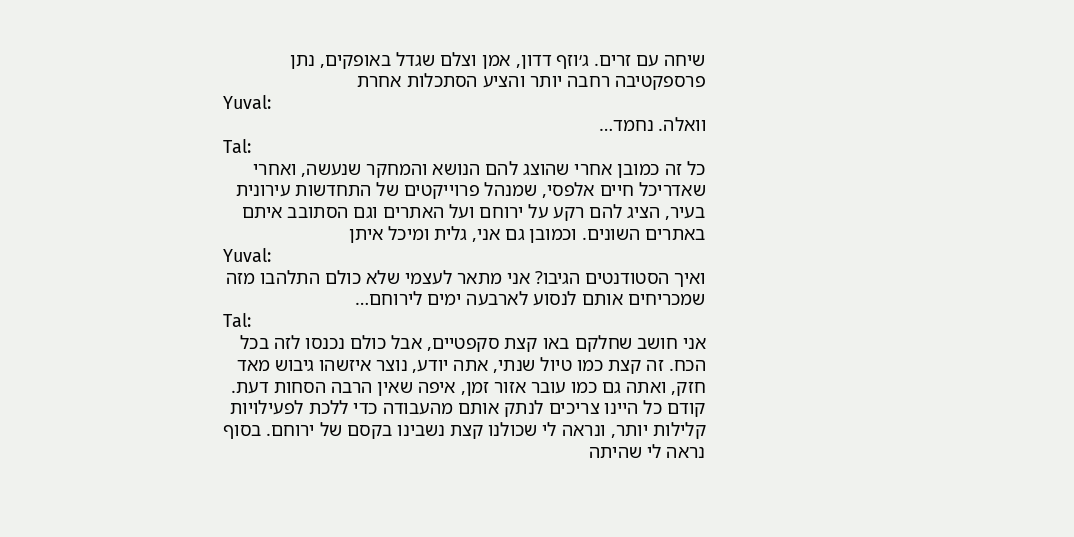שיחה עם זרים. ג׳וזף דדון, אמן וצלם שגדל באופקים, נתן פרספקטיבה רחבה יותר והציע הסתכלות אחרת
Yuval:
וואלה. נחמד…
Tal:
כל זה כמובן אחרי שהוצג להם הנושא והמחקר שנעשה, ואחרי שאדריכל חיים אלפסי, שמנהל פרוייקטים של התחדשות עירונית בעיר, הציג להם רקע על ירוחם ועל האתרים וגם הסתובב איתם באתרים השונים. וכמובן גם אני, גלית ומיכל איתן
Yuval:
ואיך הסטודנטים הגיבו? אני מתאר לעצמי שלא כולם התלהבו מזה שמכריחים אותם לנסוע לארבעה ימים לירוחם…
Tal:
אני חושב שחלקם באו קצת סקפטיים, אבל כולם נכנסו לזה בכל הכח. זה קצת כמו טיול שנתי, אתה יודע, נוצר איזשהו גיבוש מאד חזק, ואתה גם כמו עובר אזור זמן, איפה שאין הרבה הסחות דעת. קודם כל היינו צריכים לנתק אותם מהעבודה כדי ללכת לפעילויות קלילות יותר, ונראה לי שכולנו קצת נשבינו בקסם של ירוחם. בסוף נראה לי שהיתה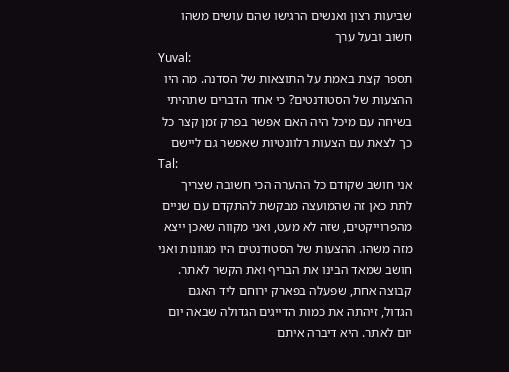שביעות רצון ואנשים הרגישו שהם עושים משהו חשוב ובעל ערך
Yuval:
תספר קצת באמת על התוצאות של הסדנה. מה היו ההצעות של הסטודנטים? כי אחד הדברים שתהיתי בשיחה עם מיכל היה האם אפשר בפרק זמן קצר כל כך לצאת עם הצעות רלוונטיות שאפשר גם ליישם
Tal:
אני חושב שקודם כל ההערה הכי חשובה שצריך לתת כאן זה שהמועצה מבקשת להתקדם עם שניים מהפרוייקטים, שזה לא מעט, ואני מקווה שאכן ייצא מזה משהו. ההצעות של הסטודנטים היו מגוונות ואני חושב שמאד הבינו את הבריף ואת הקשר לאתר. קבוצה אחת, שפעלה בפארק ירוחם ליד האגם הגדול, זיהתה את כמות הדייגים הגדולה שבאה יום יום לאתר. היא דיברה איתם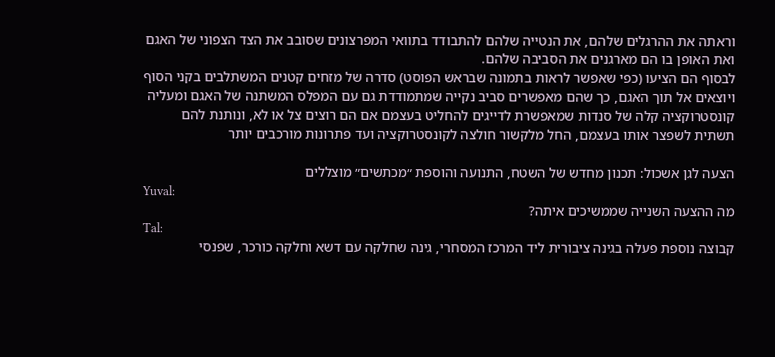וראתה את ההרגלים שלהם, את הנטייה שלהם להתבודד בתוואי המפרצונים שסובב את הצד הצפוני של האגם ואת האופן בו הם מארגנים את הסביבה שלהם.
לבסוף הם הציעו (כפי שאפשר לראות בתמונה שבראש הפוסט) סדרה של מזחים קטנים המשתלבים בקני הסוף ויוצאים אל תוך האגם, כך שהם מאפשרים סביב נקייה שמתמודדת גם עם המפלס המשתנה של האגם ומעליה קונסטרוקציה קלה של סנדות שמאפשרת לדייגים להחליט בעצמם אם הם רוצים צל או לא, ונותנת להם תשתית לשפצר אותו בעצמם, החל מלקשור חולצה לקונסטרוקציה ועד פתרונות מורכבים יותר

הצעה לגן אשכול: תכנון מחדש של השטח, התנועה והוספת ״מכתשים״ מוצללים
Yuval:
מה ההצעה השנייה שממשיכים איתה?
Tal:
קבוצה נוספת פעלה בגינה ציבורית ליד המרכז המסחרי, גינה שחלקה עם דשא וחלקה כורכר, שפנסי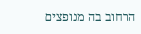הרחוב בה מנופצים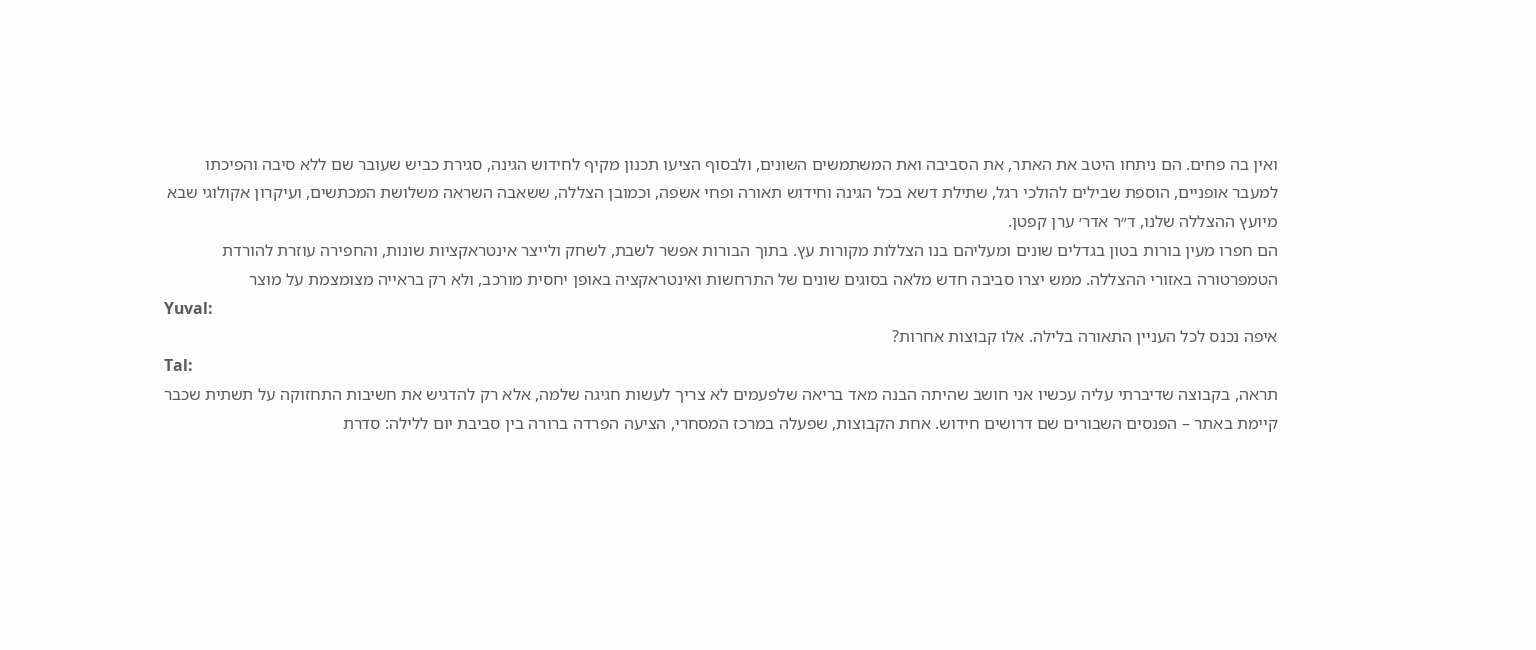ואין בה פחים. הם ניתחו היטב את האתר, את הסביבה ואת המשתמשים השונים, ולבסוף הציעו תכנון מקיף לחידוש הגינה, סגירת כביש שעובר שם ללא סיבה והפיכתו למעבר אופניים, הוספת שבילים להולכי רגל, שתילת דשא בכל הגינה וחידוש תאורה ופחי אשפה, וכמובן הצללה, ששאבה השראה משלושת המכתשים, ועיקרון אקולוגי שבא מיועץ ההצללה שלנו, ד״ר אדר׳ ערן קפטן.
הם חפרו מעין בורות בטון בגדלים שונים ומעליהם בנו הצללות מקורות עץ. בתוך הבורות אפשר לשבת, לשחק ולייצר אינטראקציות שונות, והחפירה עוזרת להורדת הטמפרטורה באזורי ההצללה. ממש יצרו סביבה חדש מלאה בסוגים שונים של התרחשות ואינטראקציה באופן יחסית מורכב, ולא רק בראייה מצומצמת על מוצר
Yuval:
איפה נכנס לכל העניין התאורה בלילה. אלו קבוצות אחרות?
Tal:
תראה, בקבוצה שדיברתי עליה עכשיו אני חושב שהיתה הבנה מאד בריאה שלפעמים לא צריך לעשות חגיגה שלמה, אלא רק להדגיש את חשיבות התחזוקה על תשתית שכבר קיימת באתר – הפנסים השבורים שם דרושים חידוש. אחת הקבוצות, שפעלה במרכז המסחרי, הציעה הפרדה ברורה בין סביבת יום ללילה: סדרת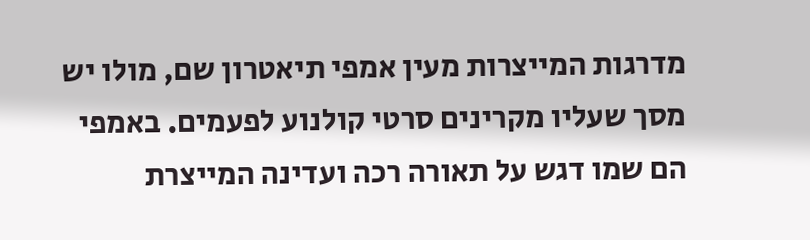מדרגות המייצרות מעין אמפי תיאטרון שם, מולו יש מסך שעליו מקרינים סרטי קולנוע לפעמים. באמפי הם שמו דגש על תאורה רכה ועדינה המייצרת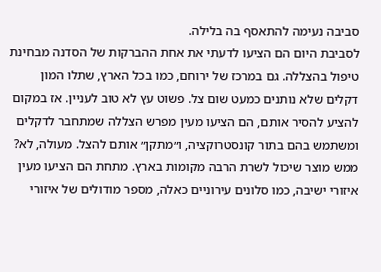סביבה נעימה להתאסף בה בלילה.
לסביבת היום הם הציעו לדעתי את אחת ההברקות של הסדנה מבחינת טיפול בהצללה. גם במרכז של ירוחם, כמו בכל הארץ, שתלו המון דקלים שלא נותנים כמעט שום צל. פשוט עץ לא טוב לעניין. אז במקום להציע להסיר אותם, הם הציעו מעין מפרש הצללה שמתחבר לדקלים ומשתמש בהם בתור קונסטרוקציה, ו״מתקן״ אותם להצל. מעולה, לא? ממש מוצר שיכול לשרת הרבה מקומות בארץ. מתחת הם הציעו מעין איזורי ישיבה, כמו סלונים עירוניים כאלה, מספר מודולים של איזורי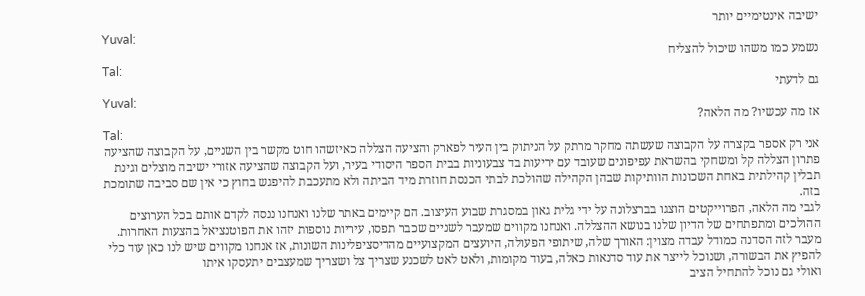ישיבה אינטימיים יותר
Yuval:
נשמע כמו משהו שיכול להצליח
Tal:
גם לדעתי
Yuval:
אז מה עכשיו? מה הלאה?
Tal:
אני רק אספר בקצרה על הקבוצה שעשתה מחקר מרתק על הניתוק בין העיר לפארק והציעה הצללה כאיזשהו חוט מקשר בין השניים, על הקבוצה שהציעה פתרון הצללה קל ומשחקי בהשראת עפיפונים שעובד עם יריעות בד צבעוניות בבית הספר היסודי בעיר, ועל הקבוצה שהציעה אזורי ישיבה מוצלים וגינת תבלין קהילתית באחת השכונות הוותיקות שבהן הקהילה שהולכת לבתי הכנסת חוזרת מיד הביתה ולא מתעכבת להיפגש בחוץ כי אין שם סביבה שתומכת בזה.
לגבי מה הלאה, הפרוייקטים הוצגו בברצלונה על ידי גלית גאון במסגרת שבוע העיצוב. הם קיימים באתר שלנו ואנחנו ננסה לקדם אותם בכל הערוצים ההולכים ומתפתחים של הדיון שלנו בנושא ההצללה. ואנחנו מקווים שמעבר לשניים שכבר תפסו, עיריות נוספות יזהו את הפוטנציאל בהצעות האחרות.
מעבר לזה הסדנה כמודל עבדה מצוין: האורך שלה, שיתופי הפעולה, היועצים המקצועיים מהדיסציפלינות השונות, אז אנחנו מקווים שיש לנו כאן עוד כלי להפיץ את הבשורה, ושנוכל לייצר את עוד סדנאות כאלה, בעוד מקומות, ולאט לאט לשכנע שצריך צל ושצריך שמעצבים יתעסקו איתו
ואולי גם נוכל להתחיל הציב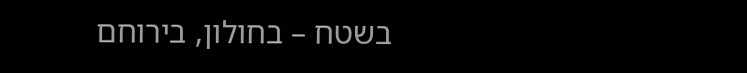בשטח – בחולון, בירוחם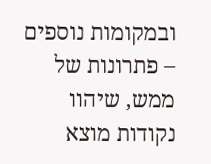ובמקומות נוספים – פתרונות של ממש, שיהוו נקודות מוצא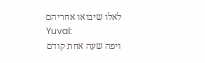לאלו שיבואו אחריהם
Yuval:
ויפה שעה אחת קודם